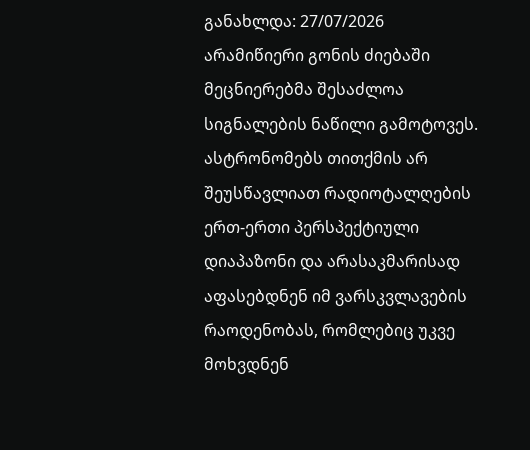განახლდა: 27/07/2026
არამიწიერი გონის ძიებაში მეცნიერებმა შესაძლოა სიგნალების ნაწილი გამოტოვეს. ასტრონომებს თითქმის არ შეუსწავლიათ რადიოტალღების ერთ-ერთი პერსპექტიული დიაპაზონი და არასაკმარისად აფასებდნენ იმ ვარსკვლავების რაოდენობას, რომლებიც უკვე მოხვდნენ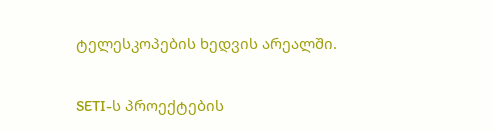ტელესკოპების ხედვის არეალში.

SETI-ს პროექტების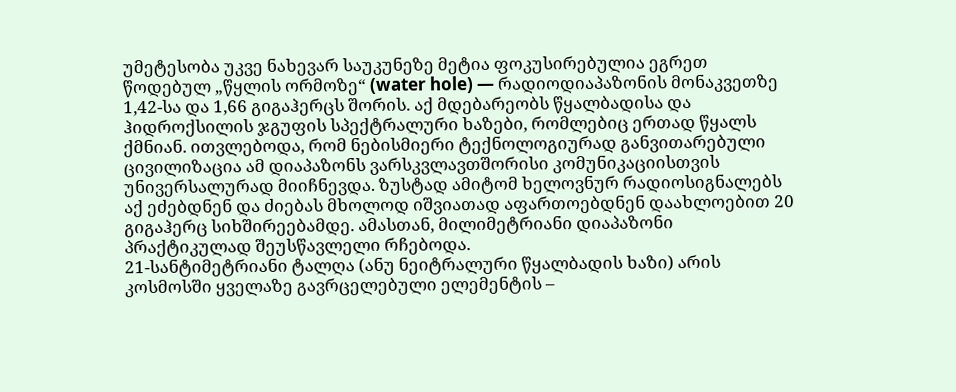უმეტესობა უკვე ნახევარ საუკუნეზე მეტია ფოკუსირებულია ეგრეთ წოდებულ „წყლის ორმოზე“ (water hole) — რადიოდიაპაზონის მონაკვეთზე 1,42-სა და 1,66 გიგაჰერცს შორის. აქ მდებარეობს წყალბადისა და ჰიდროქსილის ჯგუფის სპექტრალური ხაზები, რომლებიც ერთად წყალს ქმნიან. ითვლებოდა, რომ ნებისმიერი ტექნოლოგიურად განვითარებული ცივილიზაცია ამ დიაპაზონს ვარსკვლავთშორისი კომუნიკაციისთვის უნივერსალურად მიიჩნევდა. ზუსტად ამიტომ ხელოვნურ რადიოსიგნალებს აქ ეძებდნენ და ძიებას მხოლოდ იშვიათად აფართოებდნენ დაახლოებით 20 გიგაჰერც სიხშირეებამდე. ამასთან, მილიმეტრიანი დიაპაზონი პრაქტიკულად შეუსწავლელი რჩებოდა.
21-სანტიმეტრიანი ტალღა (ანუ ნეიტრალური წყალბადის ხაზი) არის კოსმოსში ყველაზე გავრცელებული ელემენტის –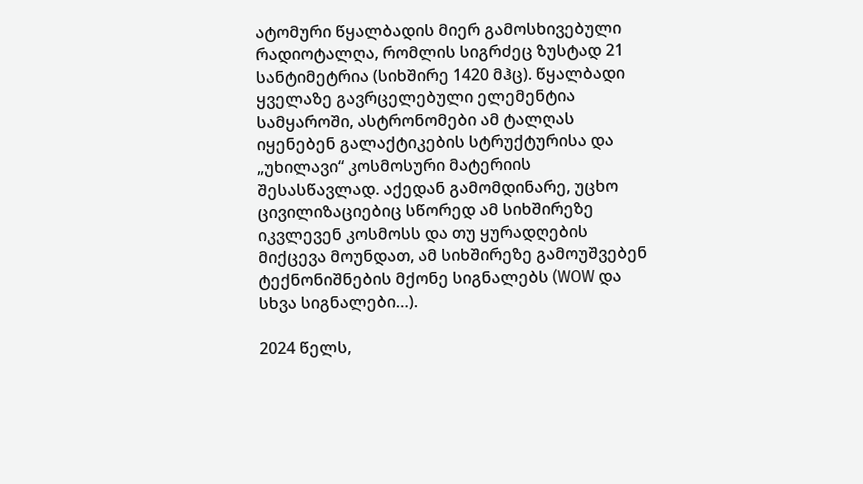ატომური წყალბადის მიერ გამოსხივებული რადიოტალღა, რომლის სიგრძეც ზუსტად 21 სანტიმეტრია (სიხშირე 1420 მჰც). წყალბადი ყველაზე გავრცელებული ელემენტია სამყაროში, ასტრონომები ამ ტალღას იყენებენ გალაქტიკების სტრუქტურისა და „უხილავი“ კოსმოსური მატერიის შესასწავლად. აქედან გამომდინარე, უცხო ცივილიზაციებიც სწორედ ამ სიხშირეზე იკვლევენ კოსმოსს და თუ ყურადღების მიქცევა მოუნდათ, ამ სიხშირეზე გამოუშვებენ ტექნონიშნების მქონე სიგნალებს (WOW და სხვა სიგნალები…).

2024 წელს,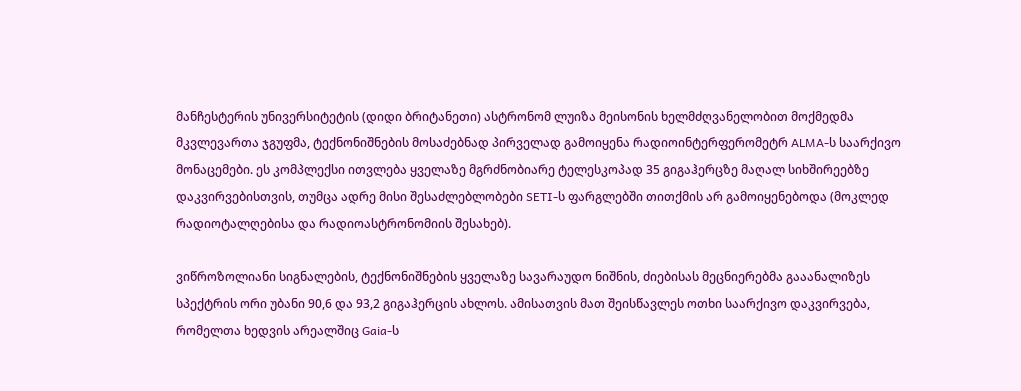მანჩესტერის უნივერსიტეტის (დიდი ბრიტანეთი) ასტრონომ ლუიზა მეისონის ხელმძღვანელობით მოქმედმა მკვლევართა ჯგუფმა, ტექნონიშნების მოსაძებნად პირველად გამოიყენა რადიოინტერფერომეტრ ALMA-ს საარქივო მონაცემები. ეს კომპლექსი ითვლება ყველაზე მგრძნობიარე ტელესკოპად 35 გიგაჰერცზე მაღალ სიხშირეებზე დაკვირვებისთვის, თუმცა ადრე მისი შესაძლებლობები SETI-ს ფარგლებში თითქმის არ გამოიყენებოდა (მოკლედ რადიოტალღებისა და რადიოასტრონომიის შესახებ).

ვიწროზოლიანი სიგნალების, ტექნონიშნების ყველაზე სავარაუდო ნიშნის, ძიებისას მეცნიერებმა გააანალიზეს სპექტრის ორი უბანი 90,6 და 93,2 გიგაჰერცის ახლოს. ამისათვის მათ შეისწავლეს ოთხი საარქივო დაკვირვება, რომელთა ხედვის არეალშიც Gaia-ს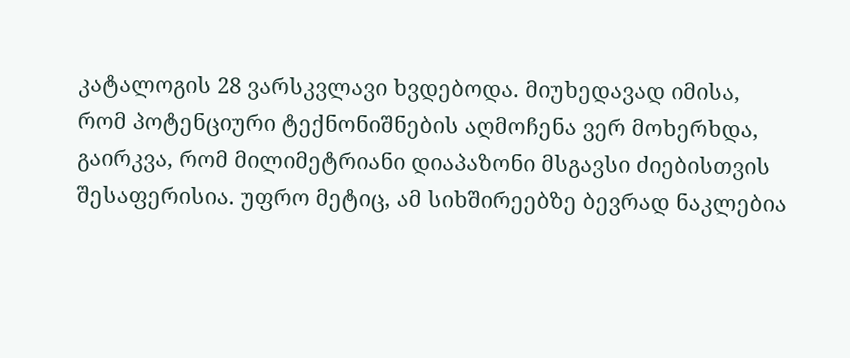კატალოგის 28 ვარსკვლავი ხვდებოდა. მიუხედავად იმისა, რომ პოტენციური ტექნონიშნების აღმოჩენა ვერ მოხერხდა, გაირკვა, რომ მილიმეტრიანი დიაპაზონი მსგავსი ძიებისთვის შესაფერისია. უფრო მეტიც, ამ სიხშირეებზე ბევრად ნაკლებია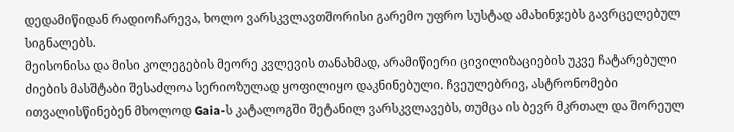დედამიწიდან რადიოჩარევა, ხოლო ვარსკვლავთშორისი გარემო უფრო სუსტად ამახინჯებს გავრცელებულ სიგნალებს.
მეისონისა და მისი კოლეგების მეორე კვლევის თანახმად, არამიწიერი ცივილიზაციების უკვე ჩატარებული ძიების მასშტაბი შესაძლოა სერიოზულად ყოფილიყო დაკნინებული. ჩვეულებრივ, ასტრონომები ითვალისწინებენ მხოლოდ Gaia-ს კატალოგში შეტანილ ვარსკვლავებს, თუმცა ის ბევრ მკრთალ და შორეულ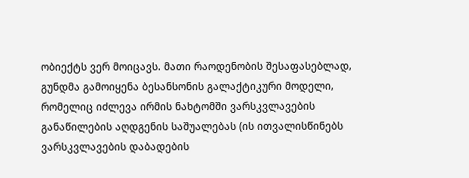ობიექტს ვერ მოიცავს. მათი რაოდენობის შესაფასებლად, გუნდმა გამოიყენა ბესანსონის გალაქტიკური მოდელი, რომელიც იძლევა ირმის ნახტომში ვარსკვლავების განაწილების აღდგენის საშუალებას (ის ითვალისწინებს ვარსკვლავების დაბადების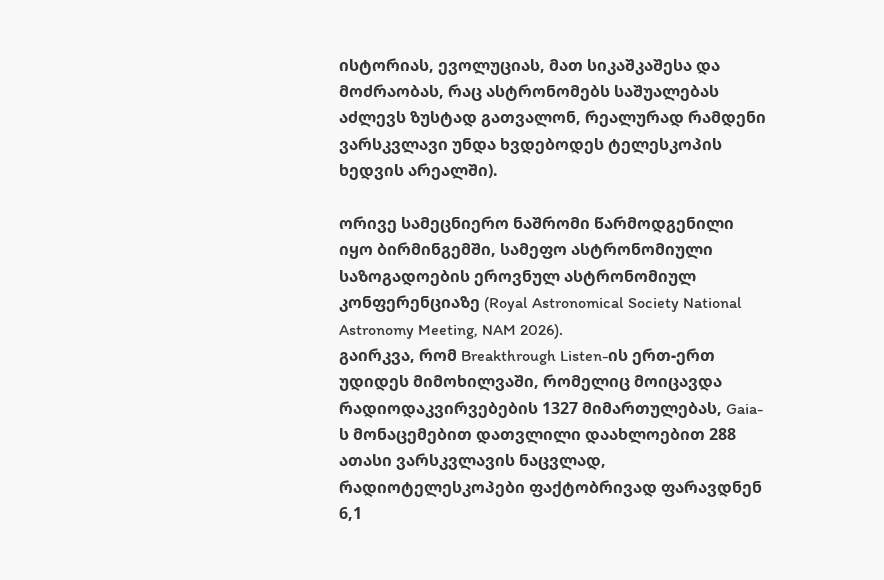ისტორიას, ევოლუციას, მათ სიკაშკაშესა და მოძრაობას, რაც ასტრონომებს საშუალებას აძლევს ზუსტად გათვალონ, რეალურად რამდენი ვარსკვლავი უნდა ხვდებოდეს ტელესკოპის ხედვის არეალში).

ორივე სამეცნიერო ნაშრომი წარმოდგენილი იყო ბირმინგემში, სამეფო ასტრონომიული საზოგადოების ეროვნულ ასტრონომიულ კონფერენციაზე (Royal Astronomical Society National Astronomy Meeting, NAM 2026).
გაირკვა, რომ Breakthrough Listen-ის ერთ-ერთ უდიდეს მიმოხილვაში, რომელიც მოიცავდა რადიოდაკვირვებების 1327 მიმართულებას, Gaia-ს მონაცემებით დათვლილი დაახლოებით 288 ათასი ვარსკვლავის ნაცვლად, რადიოტელესკოპები ფაქტობრივად ფარავდნენ 6,1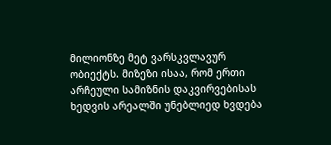მილიონზე მეტ ვარსკვლავურ ობიექტს. მიზეზი ისაა, რომ ერთი არჩეული სამიზნის დაკვირვებისას ხედვის არეალში უნებლიედ ხვდება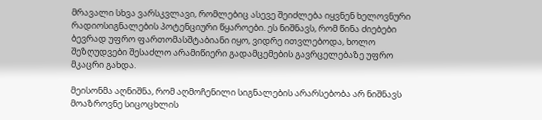მრავალი სხვა ვარსკვლავი, რომლებიც ასევე შეიძლება იყვნენ ხელოვნური რადიოსიგნალების პოტენციური წყაროები. ეს ნიშნავს, რომ წინა ძიებები ბევრად უფრო ფართომასშტაბიანი იყო, ვიდრე ითვლებოდა, ხოლო შეზღუდვები შესაძლო არამიწიერი გადამცემების გავრცელებაზე უფრო მკაცრი გახდა.

მეისონმა აღნიშნა, რომ აღმოჩენილი სიგნალების არარსებობა არ ნიშნავს მოაზროვნე სიცოცხლის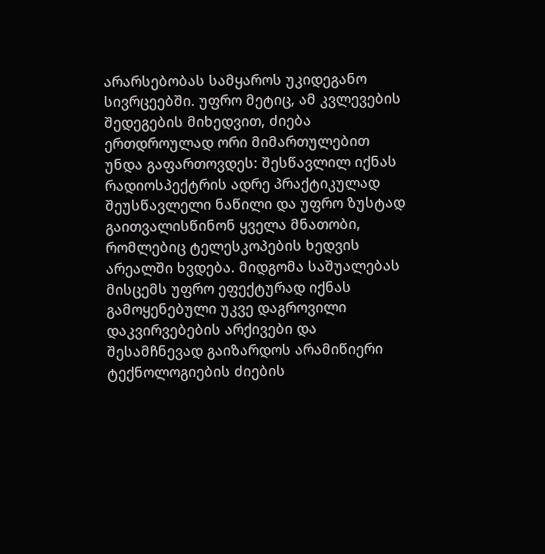არარსებობას სამყაროს უკიდეგანო სივრცეებში. უფრო მეტიც, ამ კვლევების შედეგების მიხედვით, ძიება ერთდროულად ორი მიმართულებით უნდა გაფართოვდეს: შესწავლილ იქნას რადიოსპექტრის ადრე პრაქტიკულად შეუსწავლელი ნაწილი და უფრო ზუსტად გაითვალისწინონ ყველა მნათობი, რომლებიც ტელესკოპების ხედვის არეალში ხვდება. მიდგომა საშუალებას მისცემს უფრო ეფექტურად იქნას გამოყენებული უკვე დაგროვილი დაკვირვებების არქივები და შესამჩნევად გაიზარდოს არამიწიერი ტექნოლოგიების ძიების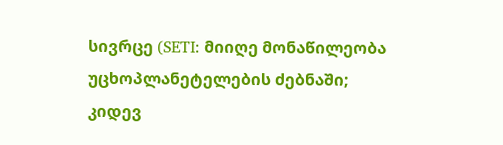სივრცე (SETI: მიიღე მონაწილეობა უცხოპლანეტელების ძებნაში; კიდევ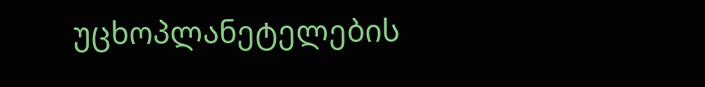უცხოპლანეტელების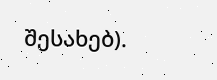შესახებ).